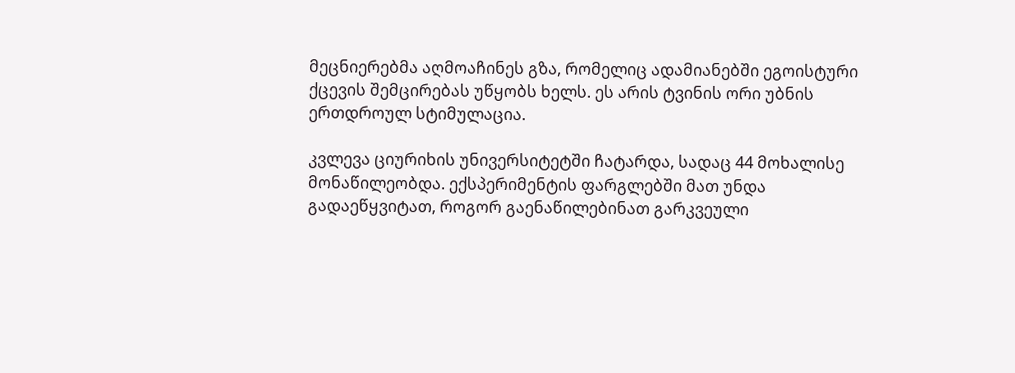მეცნიერებმა აღმოაჩინეს გზა, რომელიც ადამიანებში ეგოისტური ქცევის შემცირებას უწყობს ხელს. ეს არის ტვინის ორი უბნის ერთდროულ სტიმულაცია.

კვლევა ციურიხის უნივერსიტეტში ჩატარდა, სადაც 44 მოხალისე მონაწილეობდა. ექსპერიმენტის ფარგლებში მათ უნდა გადაეწყვიტათ, როგორ გაენაწილებინათ გარკვეული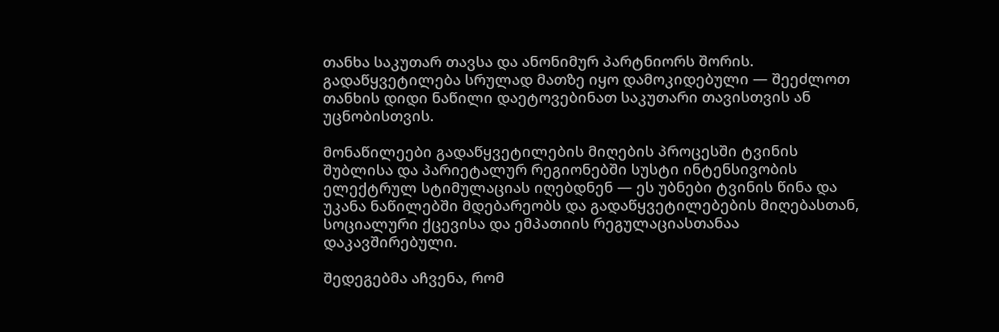თანხა საკუთარ თავსა და ანონიმურ პარტნიორს შორის. გადაწყვეტილება სრულად მათზე იყო დამოკიდებული — შეეძლოთ თანხის დიდი ნაწილი დაეტოვებინათ საკუთარი თავისთვის ან უცნობისთვის.

მონაწილეები გადაწყვეტილების მიღების პროცესში ტვინის შუბლისა და პარიეტალურ რეგიონებში სუსტი ინტენსივობის ელექტრულ სტიმულაციას იღებდნენ — ეს უბნები ტვინის წინა და უკანა ნაწილებში მდებარეობს და გადაწყვეტილებების მიღებასთან, სოციალური ქცევისა და ემპათიის რეგულაციასთანაა დაკავშირებული.

შედეგებმა აჩვენა, რომ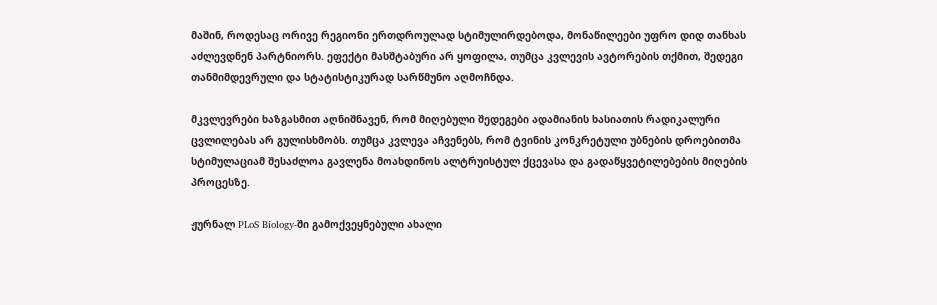მაშინ, როდესაც ორივე რეგიონი ერთდროულად სტიმულირდებოდა, მონაწილეები უფრო დიდ თანხას აძლევდნენ პარტნიორს. ეფექტი მასშტაბური არ ყოფილა, თუმცა კვლევის ავტორების თქმით, შედეგი თანმიმდევრული და სტატისტიკურად სარწმუნო აღმოჩნდა.

მკვლევრები ხაზგასმით აღნიშნავენ, რომ მიღებული შედეგები ადამიანის ხასიათის რადიკალური ცვლილებას არ გულისხმობს. თუმცა კვლევა აჩვენებს, რომ ტვინის კონკრეტული უბნების დროებითმა სტიმულაციამ შესაძლოა გავლენა მოახდინოს ალტრუისტულ ქცევასა და გადაწყვეტილებების მიღების პროცესზე.

ჟურნალ PLoS Biology-ში გამოქვეყნებული ახალი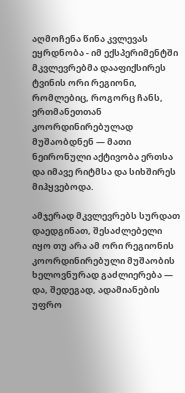აღმოჩენა წინა კვლევას ეყრდნობა - იმ ექსპერიმენტში მკვლევრებმა დააფიქსირეს ტვინის ორი რეგიონი, რომლებიც, როგორც ჩანს, ერთმანეთთან კოორდინირებულად მუშაობდნენ — მათი ნეირონული აქტივობა ერთსა და იმავე რიტმსა და სიხშირეს მიჰყვებოდა.

ამჯერად მკვლევრებს სურდათ დაედგინათ, შესაძლებელი იყო თუ არა ამ ორი რეგიონის კოორდინირებული მუშაობის ხელოვნურად გაძლიერება — და, შედეგად, ადამიანების უფრო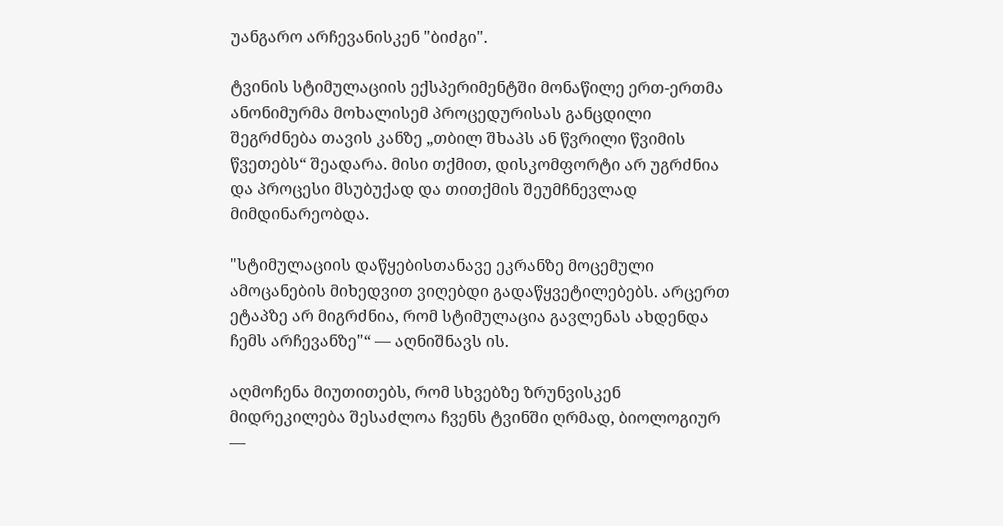უანგარო არჩევანისკენ "ბიძგი".

ტვინის სტიმულაციის ექსპერიმენტში მონაწილე ერთ-ერთმა ანონიმურმა მოხალისემ პროცედურისას განცდილი შეგრძნება თავის კანზე „თბილ შხაპს ან წვრილი წვიმის წვეთებს“ შეადარა. მისი თქმით, დისკომფორტი არ უგრძნია და პროცესი მსუბუქად და თითქმის შეუმჩნევლად მიმდინარეობდა.

"სტიმულაციის დაწყებისთანავე ეკრანზე მოცემული ამოცანების მიხედვით ვიღებდი გადაწყვეტილებებს. არცერთ ეტაპზე არ მიგრძნია, რომ სტიმულაცია გავლენას ახდენდა ჩემს არჩევანზე"“ — აღნიშნავს ის.

აღმოჩენა მიუთითებს, რომ სხვებზე ზრუნვისკენ მიდრეკილება შესაძლოა ჩვენს ტვინში ღრმად, ბიოლოგიურ —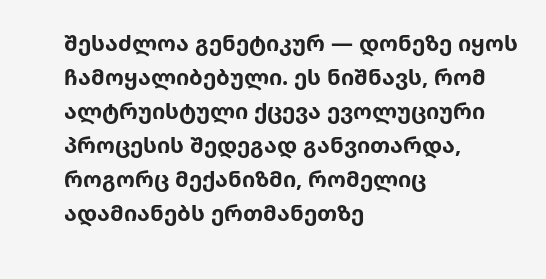შესაძლოა გენეტიკურ — დონეზე იყოს ჩამოყალიბებული. ეს ნიშნავს, რომ ალტრუისტული ქცევა ევოლუციური პროცესის შედეგად განვითარდა, როგორც მექანიზმი, რომელიც ადამიანებს ერთმანეთზე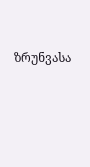ზრუნვასა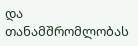და თანამშრომლობას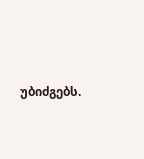უბიძგებს.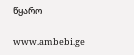წყარო

www.ambebi.ge